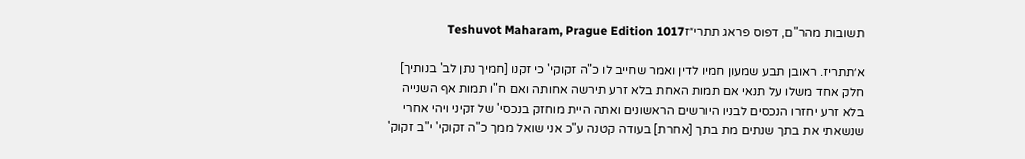תשובות מהר"ם, דפוס פראג תתרי״זTeshuvot Maharam, Prague Edition 1017

א׳תתריז. ראובן תבע שמעון חמיו לדין ואמר שחייב לו כ"ה זקוקי' כי זקנו [חמיך נתן לב' בנותיך] חלק אחד משלו על תנאי אם תמות האחת בלא זרע תירשה אחותה ואם ח"ו תמות אף השנייה בלא זרע יחזרו הנכסים לבניו היורשים הראשונים ואתה היית מוחזק בנכסי' של זקיני ויהי אחרי שנשאתי את בתך שנתים מת בתך [אחרת] בעודה קטנה ע"כ אני שואל ממך כ"ה זקוקי' י"ב זקוק'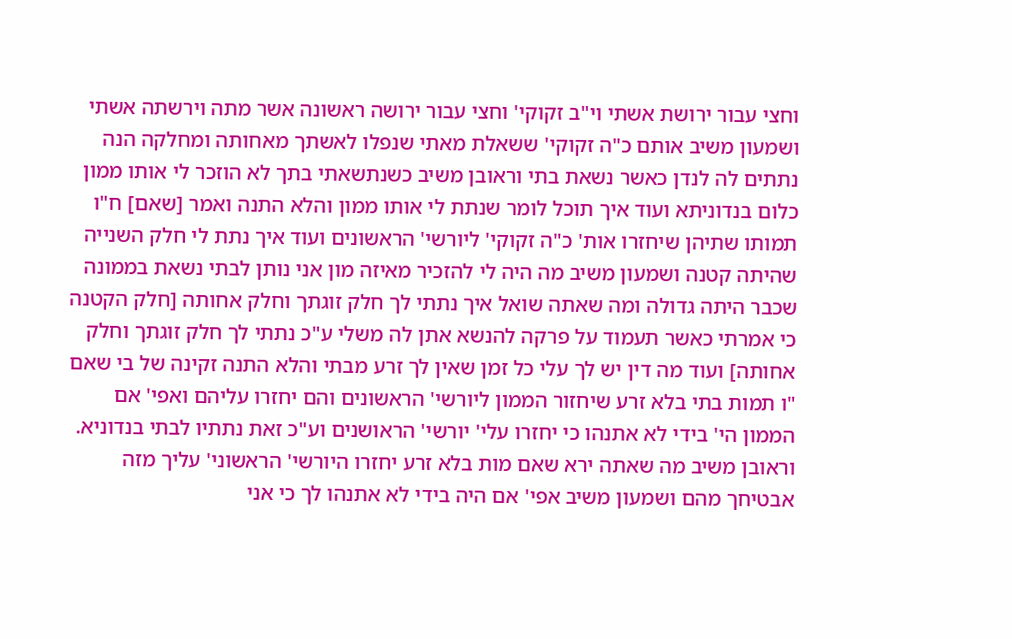וחצי עבור ירושת אשתי וי"ב זקוקי' וחצי עבור ירושה ראשונה אשר מתה וירשתה אשתי ושמעון משיב אותם כ"ה זקוקי' ששאלת מאתי שנפלו לאשתך מאחותה ומחלקה הנה נתתים לה לנדן כאשר נשאת בתי וראובן משיב כשנתשאתי בתך לא הוזכר לי אותו ממון כלום בנדוניתא ועוד איך תוכל לומר שנתת לי אותו ממון והלא התנה ואמר [שאם] ח"ו תמותו שתיהן שיחזרו אות' כ"ה זקוקי' ליורשי' הראשונים ועוד איך נתת לי חלק השנייה שהיתה קטנה ושמעון משיב מה היה לי להזכיר מאיזה מון אני נותן לבתי נשאת בממונה שכבר היתה גדולה ומה שאתה שואל איך נתתי לך חלק זוגתך וחלק אחותה [חלק הקטנה כי אמרתי כאשר תעמוד על פרקה להנשא אתן לה משלי ע"כ נתתי לך חלק זוגתך וחלק אחותה] ועוד מה דין יש לך עלי כל זמן שאין לך זרע מבתי והלא התנה זקינה של בי שאם "ו תמות בתי בלא זרע שיחזור הממון ליורשי' הראשונים והם יחזרו עליהם ואפי' אם הממון הי' בידי לא אתנהו כי יחזרו עלי' יורשי' הראושנים וע"כ זאת נתתיו לבתי בנדוניא. וראובן משיב מה שאתה ירא שאם מות בלא זרע יחזרו היורשי' הראשוני' עליך מזה אבטיחך מהם ושמעון משיב אפי' אם היה בידי לא אתנהו לך כי אני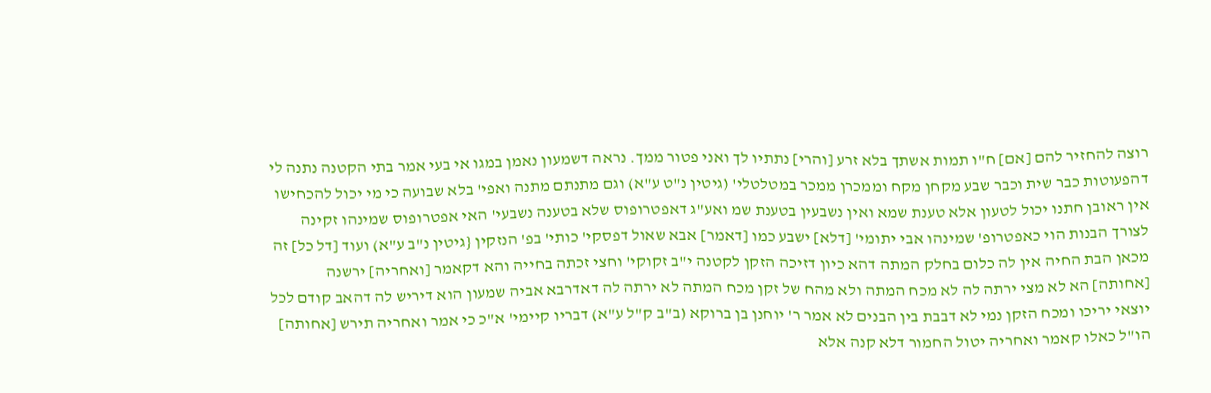רוצה להחזיר להם [אם] ח"ו תמות אשתך בלא זרע [והרי] נתתיו לך ואני פטור ממך. נראה דשמעון נאמן במגו אי בעי אמר בתי הקטנה נתנה לי דהפעוטות כבר שית וכבר שבע מקחן מקח וממכרן ממכר במטלטלי' (גיטין נ"ט ע"א) וגם מתנתם מתנה ואפי' בלא שבועה כי מי יכול להכחישו אין ראובן חתנו יכול לטעון אלא טענת שמא ואין נשבעין בטענת שמ ואע"ג דאפטרופוס שלא בטענה נשבעי' האי אפטרופוס שמינהו זקינה לצורך הבנות הוי כאפטרופ' שמינהו אבי יתומי' [דלא] ישבע כמו [דאמר] אבא שאול דפסקי' כותי' בפ' הנזקין {גיטין נ"ב ע"א) ועוד [דל כל] זה מכאן הבת החיה אין לה כלום בחלק המתה דהא כיון דזיכה הזקן לקטנה י"ב זקוקי' וחצי זכתה בחייה והא דקאמר [ואחריה] ירשנה [אחותה] הא לא מצי ירתה לה לא מכח המתה ולא מהח של זקן מכח המתה לא ירתה לה דאדרבא אביה שמעון הוא דיריש לה דהאב קודם לכל יוצאי יריכו ומכח הזקן נמי לא דבבת בין הבנים לא אמר ר' יוחנן בן ברוקא (ב"ב ק"ל ע"א) דבריו קיימי' א"כ כי אמר ואחריה תירש [אחותה] הו"ל כאלו קאמר ואחריה יטול החמור דלא קנה אלא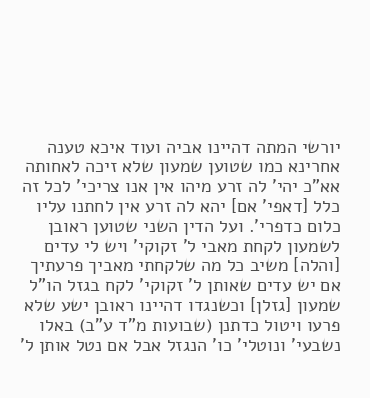יורשי המתה דהיינו אביה ועוד איכא טענה אחרינא כמו שטוען שמעון שלא זיכה לאחותה אא"כ יהי' לה זרע מיהו אין אנו צריכי' לכל זה כלל [דאפי' אם] יהא לה זרע אין לחתנו עליו כלום כדפרי'. ועל הדין השני שטוען ראובן לשמעון לקחת מאבי ל' זקוקי' ויש לי עדים [והלה] משיב כל מה שלקחתי מאביך פרעתיך אם יש עדים שאותן ל' זקוקי' לקח בגזל הו"ל שמעון [גזלן] וכשנגדו דהיינו ראובן ישע שלא פרעו ויטול כדתנן (שבועות מ"ד ע"ב) באלו נשבעי' ונוטלי' כו' הנגזל אבל אם נטל אותן ל'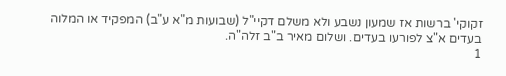זקוקי' ברשות אז שמעון נשבע ולא משלם דקיי"ל (שבועות מ"א ע"ב) המפקיד או המלוה בעדים א"צ לפורעו בעדים. ושלום מאיר ב"ב זלה"ה.
1